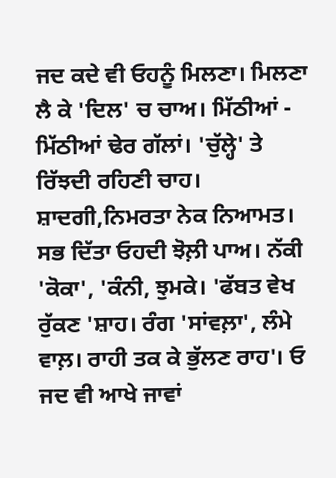ਜਦ ਕਦੇ ਵੀ ਓਹਨੂੰ ਮਿਲਣਾ। ਮਿਲਣਾ ਲੈ ਕੇ 'ਦਿਲ' ਚ ਚਾਅ। ਮਿੱਠੀਆਂ - ਮਿੱਠੀਆਂ ਢੇਰ ਗੱਲਾਂ। 'ਚੁੱਲ੍ਹੇ' ਤੇ ਰਿੱਝਦੀ ਰਹਿਣੀ ਚਾਹ। ਸ਼ਾਦਗੀ,ਨਿਮਰਤਾ ਨੇਕ ਨਿਆਮਤ। ਸਭ ਦਿੱਤਾ ਓਹਦੀ ਝੋਲ਼ੀ ਪਾਅ। ਨੱਕੀ 'ਕੋਕਾ', 'ਕੰਨੀ, ਝੁਮਕੇ। 'ਫੱਬਤ ਵੇਖ ਰੁੱਕਣ 'ਸ਼ਾਹ। ਰੰਗ 'ਸਾਂਵਲ਼ਾ', ਲੰਮੇ ਵਾਲ਼। ਰਾਹੀ ਤਕ ਕੇ ਭੁੱਲਣ ਰਾਹ'। ਓ ਜਦ ਵੀ ਆਖੇ ਜਾਵਾਂ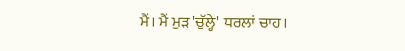ਮੈਂ। ਮੈਂ ਮੁੜ 'ਚੁੱਲ੍ਹੇ' ਧਰਲਾਂ ਚਾਹ।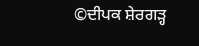©ਦੀਪਕ ਸ਼ੇਰਗੜ੍ਹ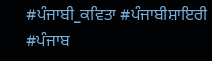#ਪੰਜਾਬੀ_ਕਵਿਤਾ #ਪੰਜਾਬੀਸ਼ਾਇਰੀ #ਪੰਜਾਬ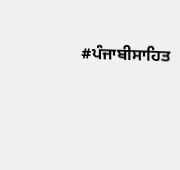#ਪੰਜਾਬੀਸਾਹਿਤ